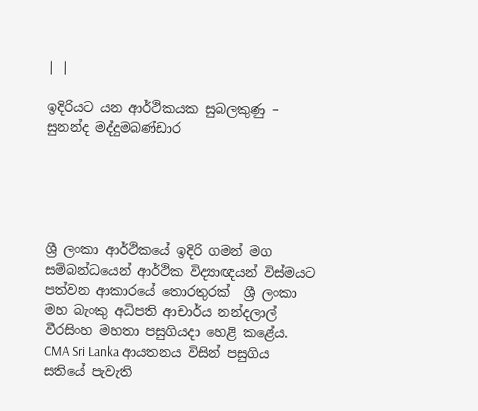| |

ඉදිරියට යන ආර්ථිකයක සුබලකුණු – සුනන්ද මද්දුමබණ්ඩාර





ශ්‍රී ලංකා ආර්ථිකයේ ඉදිරි ගමන් මග සම්බන්ධයෙන් ආර්ථික විද්‍යාඥයන් විස්මයට පත්වන ආකාරයේ තොරතුරක්  ශ්‍රී ලංකා මහ බැංකු අධිපති ආචාර්ය නන්දලාල් වීරසිංහ මහතා පසුගියදා හෙළි කළේය. CMA Sri Lanka ආයතනය විසින් පසුගිය සතියේ පැවැති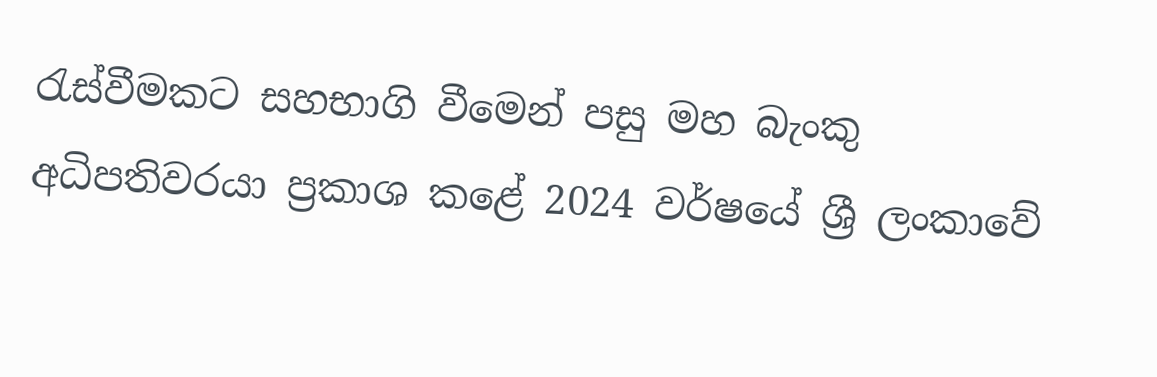රැස්වීමකට සහභාගි වීමෙන් පසු මහ බැංකු අධිපතිවරයා ප්‍රකාශ කළේ 2024 වර්ෂයේ ශ්‍රී ලංකාවේ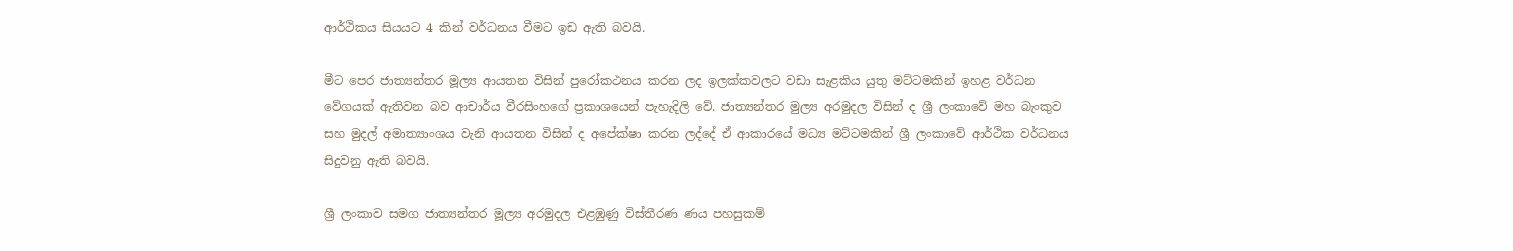ආර්ථිකය සියයට 4 කින් වර්ධනය වීමට ඉඩ ඇති බවයි.

මීට පෙර ජාත්‍යන්තර මූල්‍ය ආයතන විසින් පුරෝකථනය කරන ලද ඉලක්කවලට වඩා සැළකිය යුතු මට්ටමකින් ඉහළ වර්ධන වේගයක් ඇතිවන බව ආචාර්ය වීරසිංහගේ ප්‍රකාශයෙන් පැහැදිලි වේ. ජාත්‍යන්තර මුල්‍ය අරමුදල විසින් ද ශ්‍රී ලංකාවේ මහ බැංකුව සහ මුදල් අමාත්‍යාංශය වැනි ආයතන විසින් ද අපේක්ෂා කරන ලද්දේ ඒ ආකාරයේ මධ්‍ය මට්ටමකින් ශ්‍රී ලංකාවේ ආර්ථික වර්ධනය සිදුවනු ඇති බවයි.

ශ්‍රී ලංකාව සමග ජාත්‍යන්තර මූල්‍ය අරමුදල එළඹුණු විස්තීරණ ණය පහසුකම්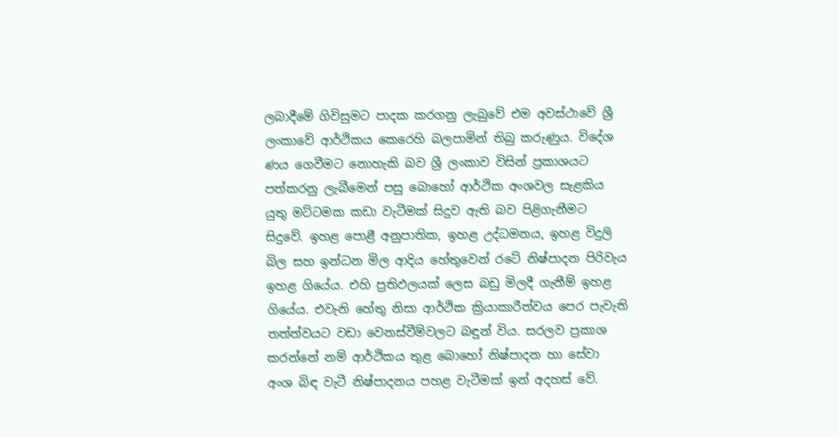ලබාදීමේ ගිවිසුමට පාදක කරගනු ලැබුවේ එම අවස්ථාවේ ශ්‍රී ලංකාවේ ආර්ථිකය කෙරෙහි බලපාමින් තිබු කරුණුය. විදේශ ණය ගෙවීමට නොහැකි බව ශ්‍රී ලංකාව විසින් ප්‍රකාශයට පත්කරනු ලැබීමෙන් පසු බොහෝ ආර්ථික අංශවල සැළකිය යුතු මට්ටමක කඩා වැටීමක් සිදුව ඇති බව පිළිගැනීමට සිදුවේ. ඉහළ පොළී අනුපාතික, ඉහළ උද්ධමනය, ඉහළ විදුලි බිල සහ ඉන්ධන මිල ආදිය හේතුවෙන් රටේ නිෂ්පාදන පිරිවැය ඉහළ ගියේය. එහි ප්‍රතිඵලයක් ලෙස බඩු මිලදී ගැනීම් ඉහළ ගියේය. එවැනි හේතු නිසා ආර්ථික ක්‍රියාකාරීත්වය පෙර පැවැති තත්ත්වයට වඩා වෙනස්වීම්වලට බඳුන් විය. සරලව ප්‍රකාශ කරන්නේ නම් ආර්ථිකය තුළ බොහෝ නිෂ්පාදන හා සේවා අංශ බිඳ වැටී නිෂ්පාදනය පහළ වැටීමක් ඉන් අදහස් වේ.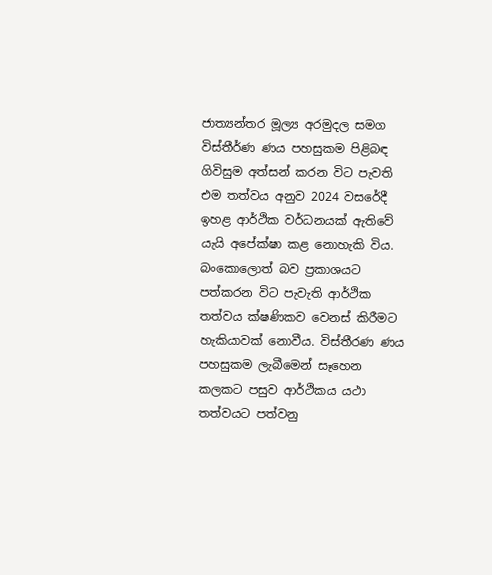ජාත්‍යන්තර මූල්‍ය අරමුදල සමග විස්තීර්ණ ණය පහසුකම පිළිබඳ ගිවිසුම අත්සන් කරන විට පැවති එම තත්වය අනුව 2024 වසරේදී ඉහළ ආර්ථික වර්ධනයක් ඇතිවේ යැයි අපේක්ෂා කළ නොහැකි විය. බංකොලොත් බව ප්‍රකාශයට පත්කරන විට පැවැති ආර්ථික තත්වය ක්ෂණිකව වෙනස් කිරීමට හැකියාවක් නොවීය. විස්තීරණ ණය පහසුකම ලැබීමෙන් සෑහෙන කලකට පසුව ආර්ථිකය යථා තත්වයට පත්වනු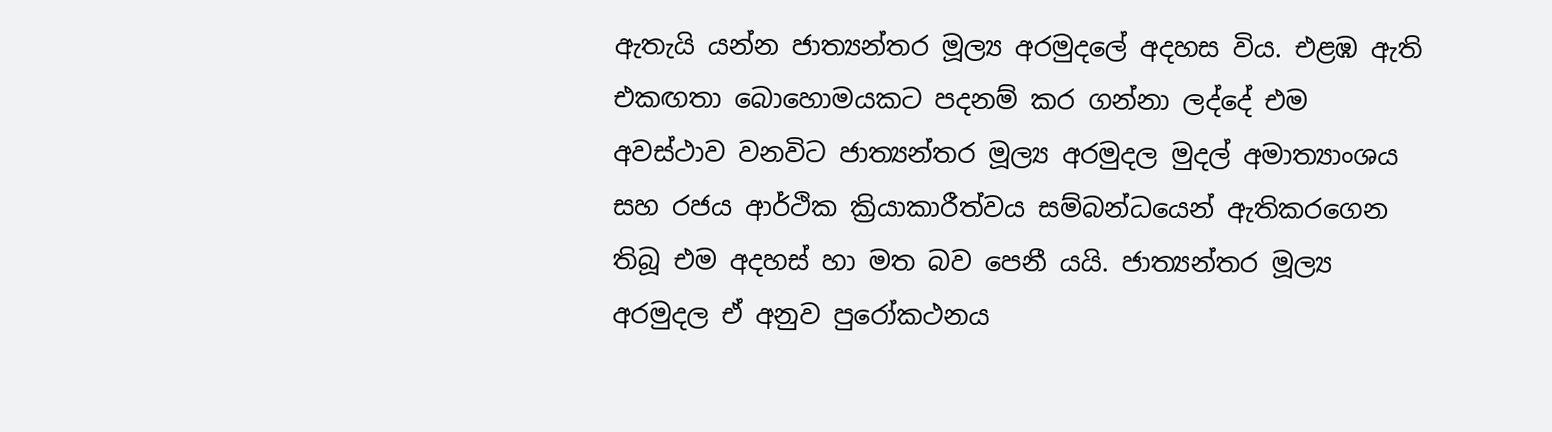ඇතැයි යන්න ජාත්‍යන්තර මූල්‍ය අරමුදලේ අදහස විය. එළඹ ඇති එකඟතා බොහොමයකට පදනම් කර ගන්නා ලද්දේ එම අවස්ථාව වනවිට ජාත්‍යන්තර මූල්‍ය අරමුදල මුදල් අමාත්‍යාංශය සහ රජය ආර්ථික ක්‍රියාකාරීත්වය සම්බන්ධයෙන් ඇතිකරගෙන තිබූ එම අදහස් හා මත බව පෙනී යයි. ජාත්‍යන්තර මූල්‍ය අරමුදල ඒ අනුව පුරෝකථනය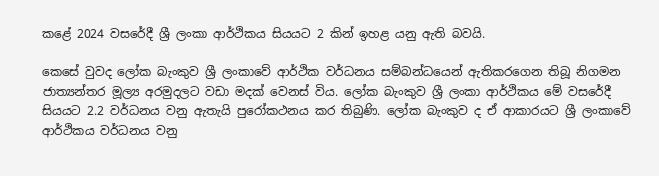කළේ 2024 වසරේදී ශ්‍රී ලංකා ආර්ථිකය සියයට 2 කින් ඉහළ යනු ඇති බවයි.

කෙසේ වුවද ලෝක බැංකුව ශ්‍රී ලංකාවේ ආර්ථික වර්ධනය සම්බන්ධයෙන් ඇතිකරගෙන තිබූ නිගමන ජාත්‍යන්තර මූල්‍ය අරමුදලට වඩා මදක් වෙනස් විය. ලෝක බැංකුව ශ්‍රී ලංකා ආර්ථිකය මේ වසරේදී සියයට 2.2 වර්ධනය වනු ඇතැයි පුරෝකථනය කර තිබුණි. ලෝක බැංකුව ද ඒ ආකාරයට ශ්‍රී ලංකාවේ ආර්ථිකය වර්ධනය වනු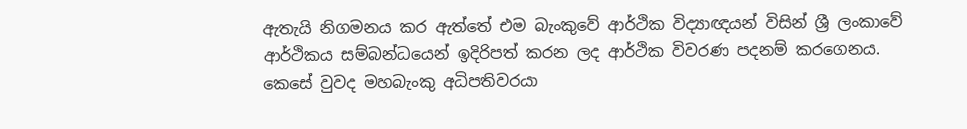ඇතැයි නිගමනය කර ඇත්තේ එම බැංකුවේ ආර්ථික විද්‍යාඥයන් විසින් ශ්‍රී ලංකාවේ ආර්ථිකය සම්බන්ධයෙන් ඉදිරිපත් කරන ලද ආර්ථික විවරණ පදනම් කරගෙනය. කෙසේ වුවද මහබැංකු අධිපතිවරයා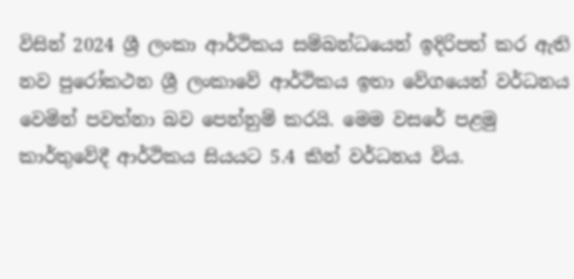විසින් 2024 ශ්‍රී ලංකා ආර්ථිකය සම්බන්ධයෙන් ඉදිරිපත් කර ඇති නව පුරෝකථන ශ්‍රී ලංකාවේ ආර්ථිකය ඉතා වේගයෙන් වර්ධනය වෙමින් පවත්නා බව පෙන්නුම් කරයි. මෙම වසරේ පළමු කාර්තුවේදී ආර්ථිකය සියයට 5.4 කින් වර්ධනය විය.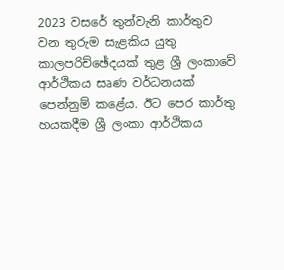2023 වසරේ තුන්වැනි කාර්තුව වන තුරුම සැළකිය යුතු කාලපරිච්ඡේදයක් තුළ ශ්‍රී ලංකාවේ ආර්ථිකය සෘණ වර්ධනයක් පෙන්නුම් කළේය. ඊට පෙර කාර්තු හයකදීම ශ්‍රී ලංකා ආර්ථිකය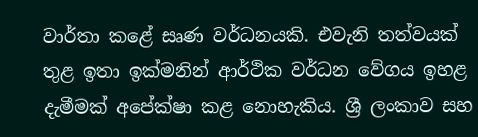වාර්තා කළේ සෘණ වර්ධනයකි. එවැනි තත්වයක් තුළ ඉතා ඉක්මනින් ආර්ථික වර්ධන වේගය ඉහළ දැමීමක් අපේක්ෂා කළ නොහැකිය. ශ්‍රී ලංකාව සහ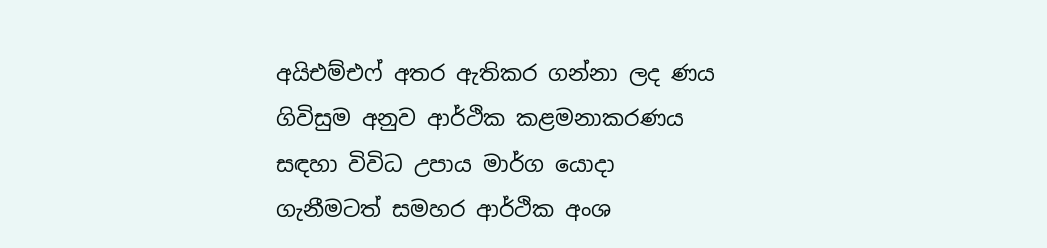අයිඑම්එෆ් අතර ඇතිකර ගන්නා ලද ණය ගිවිසුම අනුව ආර්ථික කළමනාකරණය සඳහා විවිධ උපාය මාර්ග යොදා ගැනීමටත් සමහර ආර්ථික අංශ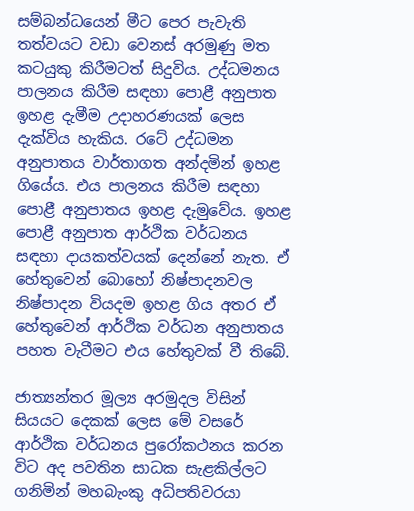සම්බන්ධයෙන් මීට පෙර පැවැති තත්වයට වඩා වෙනස් අරමුණු මත කටයුකු කිරීමටත් සිදුවිය. උද්ධමනය පාලනය කිරීම සඳහා පොළී අනුපාත ඉහළ දැමීම උදාහරණයක් ලෙස දැක්විය හැකිය. රටේ උද්ධමන අනුපාතය වාර්තාගත අන්දමින් ඉහළ ගියේය. එය පාලනය කිරීම සඳහා පොළී අනුපාතය ඉහළ දැමුවේය. ඉහළ පොළී අනුපාත ආර්ථික වර්ධනය සඳහා දායකත්වයක් දෙන්නේ නැත. ඒ හේතුවෙන් බොහෝ නිෂ්පාදනවල නිෂ්පාදන වියදම ඉහළ ගිය අතර ඒ හේතුවෙන් ආර්ථික වර්ධන අනුපාතය පහත වැටීමට එය හේතුවක් වී තිබේ.

ජාත්‍යන්තර මූල්‍ය අරමුදල විසින් සියයට දෙකක් ලෙස මේ වසරේ ආර්ථික වර්ධනය පුරෝකථනය කරන විට අද පවතින සාධක සැළකිල්ලට ගනිමින් මහබැංකු අධිපතිවරයා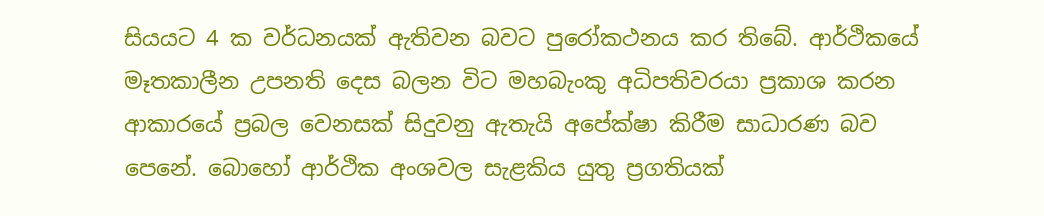සියයට 4 ක වර්ධනයක් ඇතිවන බවට පුරෝකථනය කර තිබේ. ආර්ථිකයේ මෑතකාලීන උපනති දෙස බලන විට මහබැංකු අධිපතිවරයා ප්‍රකාශ කරන ආකාරයේ ප්‍රබල වෙනසක් සිදුවනු ඇතැයි අපේක්ෂා කිරීම සාධාරණ බව පෙනේ. බොහෝ ආර්ථික අංශවල සැළකිය යුතු ප්‍රගතියක්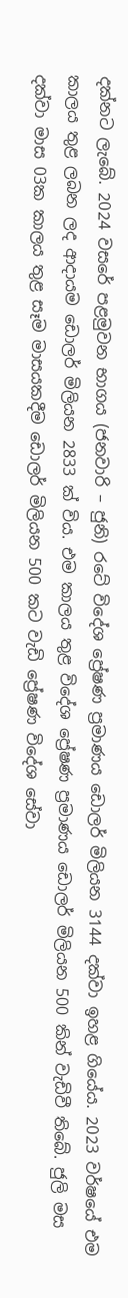දක්නට ලැබේ. 2024 වසරේ පළමුවන භාගය (ජනවාරි – ජුනි) රටේ විදේශ ප්‍රේෂණ ප්‍රමාණය ඩොලර් මිලියන 3144 දක්වා ඉහළ ගියේය. 2023 වර්ෂයේ එම කාලය තුළ ලබන ලද ආදායම ඩොලර් මිලියන 2833 ක් විය. එම කාලය තුළ විදේශ ප්‍රේෂණ ප්‍රමාණය ඩොලර් මිලියන 500 කින් වැඩිවී තිබේ. ජුලි මස දක්වා මාස 03ක කාලය තුළ සෑම මාසයකදීම ඩොලර් මිලියන 500 කට වැඩි ප්‍රේෂණ විදේශ සේවා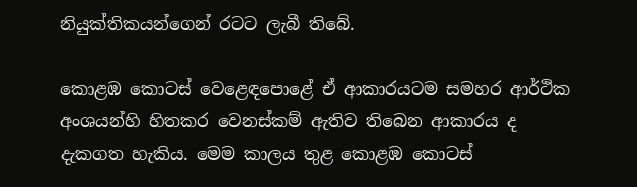නියුක්තිකයන්ගෙන් රටට ලැබී තිබේ.

කොළඹ කොටස් වෙළෙඳපොළේ ඒ ආකාරයටම සමහර ආර්ථික අංශයන්හි හිතකර වෙනස්කම් ඇතිව තිබෙන ආකාරය ද දැකගත හැකිය. මෙම කාලය තුළ කොළඹ කොටස්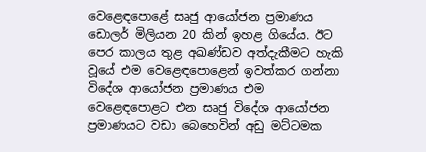වෙළෙඳපොළේ සෘජු ආයෝජන ප්‍රමාණය ඩොලර් මිලියන 20 කින් ඉහළ ගියේය. ඊට පෙර කාලය තුළ අඛණ්ඩව අත්දැකීමට හැකි වූයේ එම වෙළෙඳපොළෙන් ඉවත්කර ගන්නා විදේශ ආයෝජන ප්‍රමාණය එම වෙළෙඳපොළට එන සෘජු විදේශ ආයෝජන ප්‍රමාණයට වඩා බෙහෙවින් අඩු මට්ටමක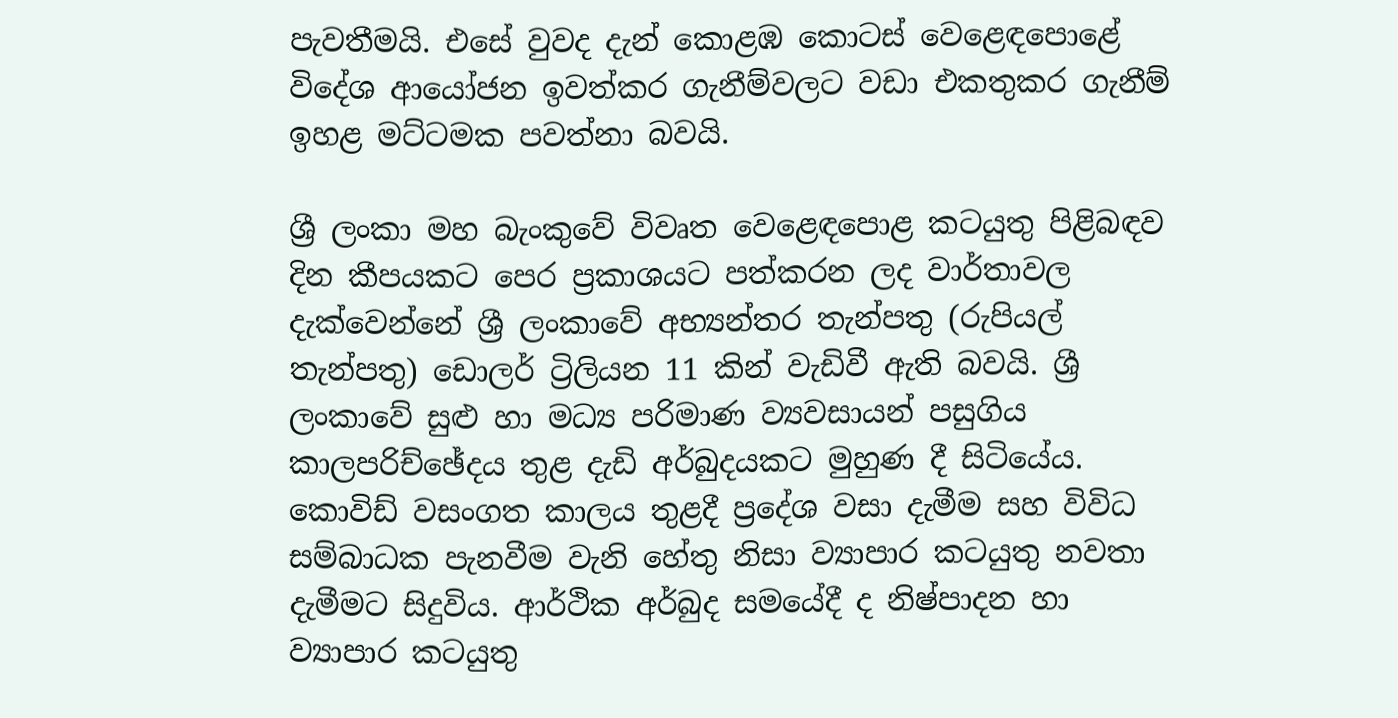පැවතීමයි. එසේ වුවද දැන් කොළඹ කොටස් වෙළෙඳපොළේ විදේශ ආයෝජන ඉවත්කර ගැනීම්වලට වඩා එකතුකර ගැනීම් ඉහළ මට්ටමක පවත්නා බවයි.

ශ්‍රී ලංකා මහ බැංකුවේ විවෘත වෙළෙඳපොළ කටයුතු පිළිබඳව දින කීපයකට පෙර ප්‍රකාශයට පත්කරන ලද වාර්තාවල දැක්වෙන්නේ ශ්‍රී ලංකාවේ අභ්‍යන්තර තැන්පතු (රුපියල් තැන්පතු) ඩොලර් ට්‍රිලියන 11 කින් වැඩිවී ඇති බවයි. ශ්‍රී ලංකාවේ සුළු හා මධ්‍ය පරිමාණ ව්‍යවසායන් පසුගිය කාලපරිච්ඡේදය තුළ දැඩි අර්බුදයකට මුහුණ දී සිටියේය. කොවිඩ් වසංගත කාලය තුළදී ප්‍රදේශ වසා දැමීම සහ විවිධ සම්බාධක පැනවීම වැනි හේතු නිසා ව්‍යාපාර කටයුතු නවතා දැමීමට සිදුවිය. ආර්ථික අර්බුද සමයේදී ද නිෂ්පාදන හා ව්‍යාපාර කටයුතු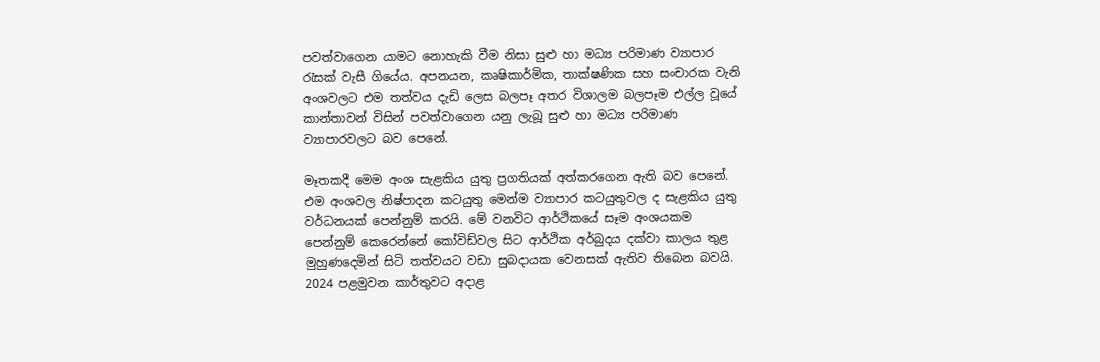පවත්වාගෙන යාමට නොහැකි වීම නිසා සුළු හා මධ්‍ය පරිමාණ ව්‍යාපාර රැසක් වැසී ගියේය. අපනයන, කෘෂිකාර්මික, තාක්ෂණික සහ සංචාරක වැනි අංශවලට එම තත්වය දැඩි ලෙස බලපෑ අතර විශාලම බලපෑම එල්ල වූයේ කාන්තාවන් විසින් පවත්වාගෙන යනු ලැබූ සුළු හා මධ්‍ය පරිමාණ ව්‍යාපාරවලට බව පෙනේ.

මෑතකදී මෙම අංශ සැළකිය යුතු ප්‍රගතියක් අත්කරගෙන ඇති බව පෙනේ. එම අංශවල නිෂ්පාදන කටයුතු මෙන්ම ව්‍යාපාර කටයුතුවල ද සැළකිය යුතු වර්ධනයක් පෙන්නුම් කරයි. මේ වනවිට ආර්ථිකයේ සෑම අංශයකම පෙන්නුම් ‍කෙරෙන්නේ කෝවිඩ්වල සිට ආර්ථික අර්බුදය දක්වා කාලය තුළ මුහුණදෙමින් සිටි තත්වයට වඩා සුබදායක වෙනසක් ඇතිව තිබෙන බවයි. 2024 පළමුවන කාර්තුවට අදාළ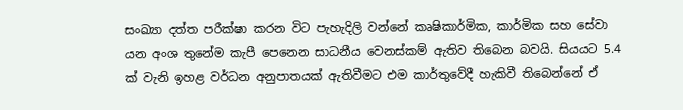සංඛ්‍යා දත්ත පරීක්ෂා කරන විට පැහැදිලි වන්නේ කෘෂිකාර්මික, කාර්මික සහ සේවා යන අංශ තුනේම කැපී පෙනෙන සාධනීය වෙනස්කම් ඇතිව තිබෙන බවයි. සියයට 5.4 ක් වැනි ඉහළ වර්ධන අනුපාතයක් ඇතිවීමට එම කාර්තුවේදී හැකිවී තිබෙන්නේ ඒ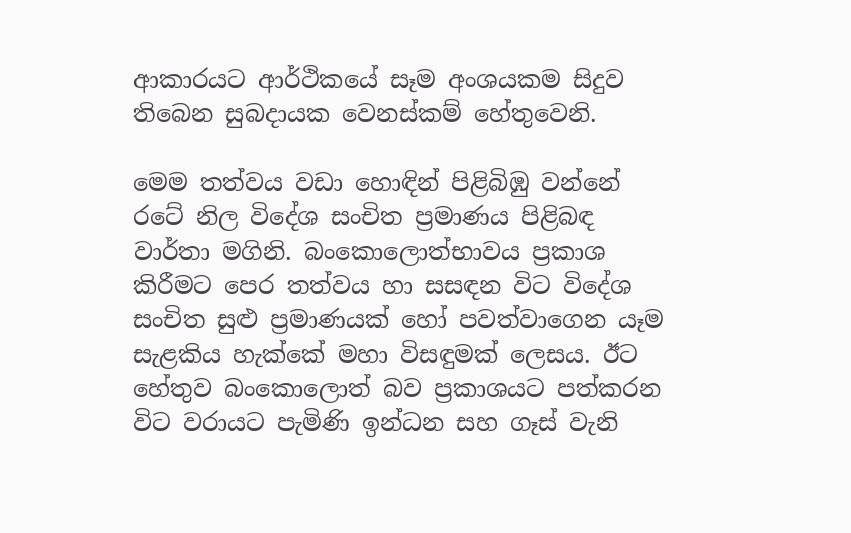ආකාරයට ආර්ථිකයේ සෑම අංශයකම සිදුව තිබෙන සුබදායක වෙනස්කම් හේතුවෙනි.

මෙම තත්වය වඩා හොඳින් පිළිබිඹු වන්නේ රටේ නිල විදේශ සංචිත ප්‍රමාණය පිළිබඳ වාර්තා මගිනි. බංකොලොත්භාවය ප්‍රකාශ කිරීමට පෙර තත්වය හා සසඳන විට විදේශ සංචිත සුළු ප්‍රමාණයක් හෝ පවත්වාගෙන යෑම සැළකිය හැක්කේ මහා විසඳුමක් ලෙසය. ඊට හේතුව බංකොලොත් බව ප්‍රකාශයට පත්කරන විට වරායට පැමිණි ඉන්ධන සහ ගෑස් වැනි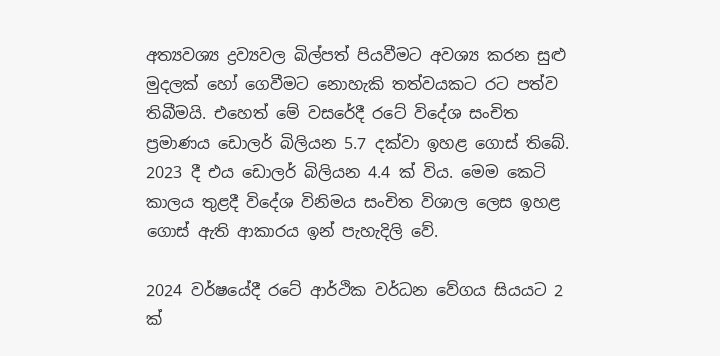අත්‍යවශ්‍ය ද්‍රව්‍යවල බිල්පත් පියවීමට අවශ්‍ය කරන සුළු මුදලක් හෝ ගෙවීමට නොහැකි තත්වයකට රට පත්ව තිබීමයි. එහෙත් මේ වසරේදී රටේ විදේශ සංචිත ප්‍රමාණය ඩොලර් බිලියන 5.7 දක්වා ඉහළ ගොස් තිබේ. 2023 දී එය ඩොලර් බිලියන 4.4 ක් විය. මෙම කෙටි කාලය තුළදී විදේශ විනිමය සංචිත විශාල ලෙස ඉහළ ගොස් ඇති ආකාරය ඉන් පැහැදිලි වේ.

2024 වර්ෂයේදී රටේ ආර්ථික වර්ධන වේගය සියයට 2 ක්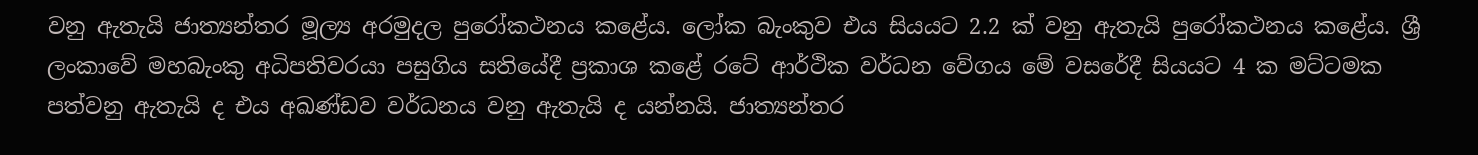වනු ඇතැයි ජාත්‍යන්තර මූල්‍ය අරමුදල පුරෝකථනය කළේය. ලෝක බැංකුව එය සියයට 2.2 ක් වනු ඇතැයි පුරෝකථනය කළේය. ශ්‍රී ලංකාවේ මහබැංකු අධිපතිවරයා පසුගිය සතියේදී ප්‍රකාශ කළේ රටේ ආර්ථික වර්ධන වේගය මේ වසරේදී සියයට 4 ක මට්ටමක පත්වනු ඇතැයි ද එය අඛණ්ඩව වර්ධනය වනු ඇතැයි ද යන්නයි. ජාත්‍යන්තර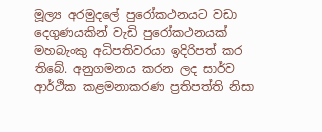මූල්‍ය අරමුදලේ පුරෝකථනයට වඩා දෙගුණයකින් වැඩි පුරෝකථනයක් මහබැංකු අධිපතිවරයා ඉදිරිපත් කර තිබේ. අනුගමනය කරන ලද සාර්ව ආර්ථික කළමනාකරණ ප්‍රතිපත්ති නිසා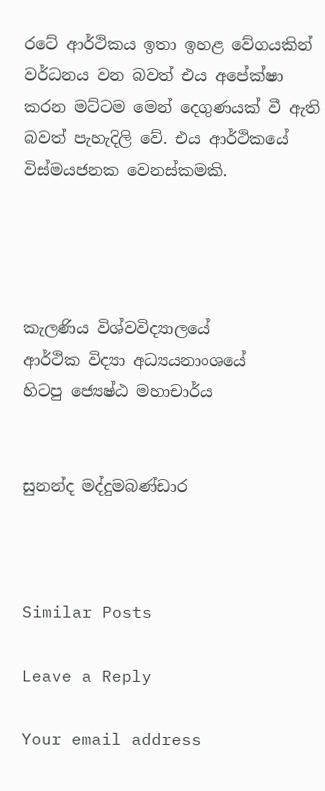රටේ ආර්ථිකය ඉතා ඉහළ වේගයකින් වර්ධනය වන බවත් එය අපේක්ෂා කරන මට්ටම මෙන් දෙගුණයක් වී ඇති බවත් පැහැදිලි වේ. එය ආර්ථිකයේ විස්මයජනක වෙනස්කමකි.




කැලණිය විශ්වවිද්‍යාලයේ
ආර්ථික විද්‍යා අධ්‍යයනාංශයේ
හිටපු ජ්‍යෙෂ්ඨ මහාචාර්ය


සුනන්ද මද්දුමබණ්ඩාර



Similar Posts

Leave a Reply

Your email address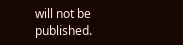will not be published.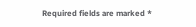Required fields are marked *